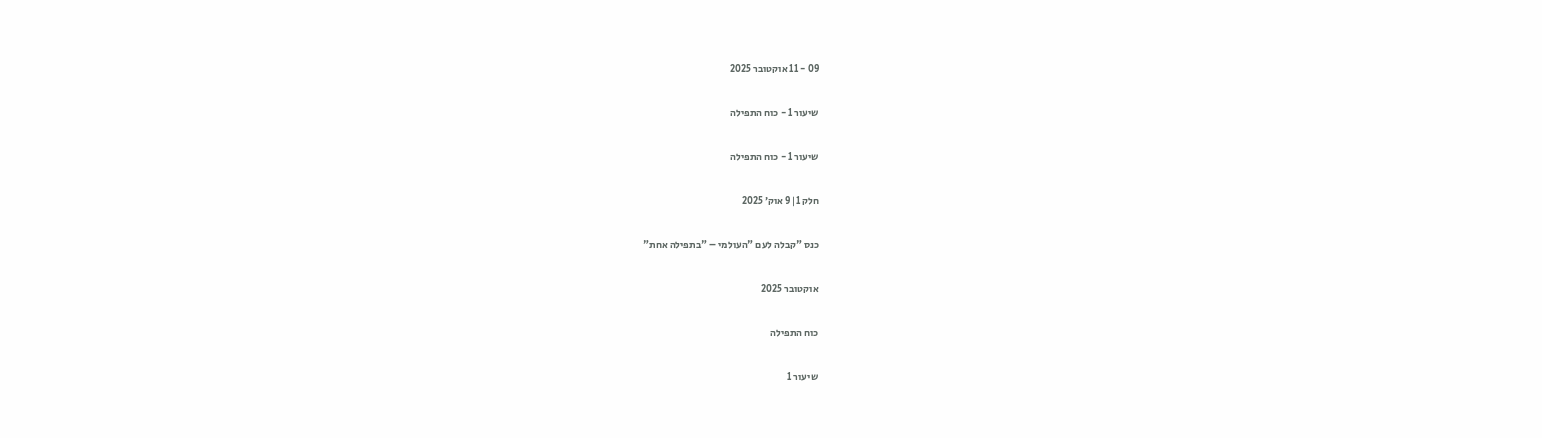09 - 11 אוקטובר 2025

שיעור 1 - כוח התפילה

שיעור 1 - כוח התפילה

חלק 1|9 אוק׳ 2025

כנס "קבלה לעם "העולמי – "בתפילה אחת"

אוקטובר 2025

כוח התפילה

שיעור 1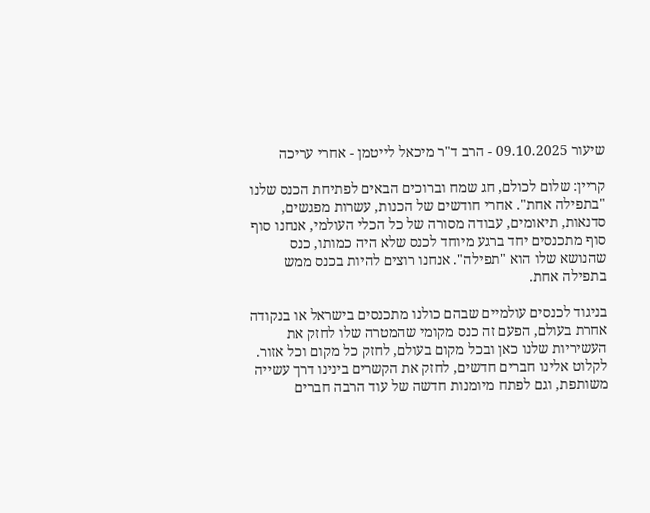שיעור 09.10.2025 - הרב ד"ר מיכאל לייטמן - אחרי עריכה

קריין: שלום לכולם, חג שמח וברוכים הבאים לפתיחת הכנס שלנו "בתפילה אחת". אחרי חודשים של הכנות, עשרות מפגשים, סדנאות, תיאומים, עבודה מסורה של כל הכלי העולמי, אנחנו סוף סוף מתכנסים יחד ברגע מיוחד לכנס שלא היה כמותו, כנס שהנושא שלו הוא "תפילה". אנחנו רוצים להיות בכנס ממש בתפילה אחת.

בניגוד לכנסים עולמיים שבהם כולנו מתכנסים בישראל או בנקודה אחרת בעולם, הפעם זה כנס מקומי שהמטרה שלו לחזק את העשיריות שלנו כאן ובכל מקום בעולם, לחזק כל מקום וכל אזור. לקלוט אלינו חברים חדשים, לחזק את הקשרים בינינו דרך עשייה משותפת, וגם לפתח מיומנות חדשה של עוד הרבה חברים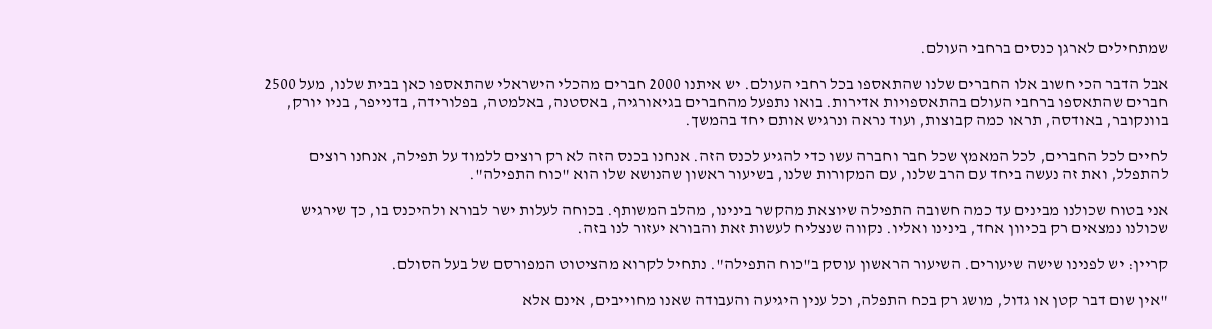שמתחילים לארגן כנסים ברחבי העולם.

אבל הדבר הכי חשוב אלו החברים שלנו שהתאספו בכל רחבי העולם. יש איתנו 2000 חברים מהכלי הישראלי שהתאספו כאן בבית שלנו, מעל 2500 חברים שהתאספו ברחבי העולם בהתאספויות אדירות. בואו נתפעל מהחברים בגיאורגיה, באסטנה, באלמטה, בפלורידה, בדנייפר, בניו יורק, בוונקובר, באודסה, תראו כמה קבוצות, ועוד נראה ונרגיש אותם יחד בהמשך.

לחיים לכל החברים, לכל המאמץ שכל חבר וחברה עשו כדי להגיע לכנס הזה. אנחנו בכנס הזה לא רק רוצים ללמוד על תפילה, אנחנו רוצים להתפלל, ואת זה נעשה ביחד עם הרב שלנו, עם המקורות שלנו, בשיעור ראשון שהנושא שלו הוא "כוח התפילה".

אני בטוח שכולנו מבינים עד כמה חשובה התפילה שיוצאת מהקשר בינינו, מהלב המשותף. בכוחה לעלות ישר לבורא ולהיכנס בו, כך שירגיש שכולנו נמצאים רק בכיוון אחד, בינינו ואליו. נקווה שנצליח לעשות זאת והבורא יעזור לנו בזה.

קריין: יש לפנינו שישה שיעורים. השיעור הראשון עוסק ב"כוח התפילה". נתחיל לקרוא מהציטוט המפורסם של בעל הסולם.

"אין שום דבר קטן או גדול, מושג רק בכח התפלה, וכל ענין היגיעה והעבודה שאנו מחוייבים, אינם אלא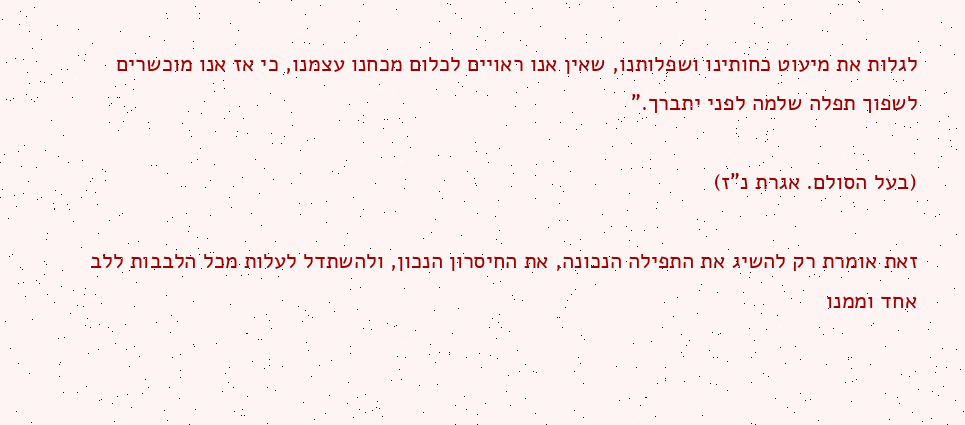לגלות את מיעוט כחותינו ושפלותנו, שאין אנו ראויים לכלום מכחנו עצמנו, כי אז אנו מוכשרים לשפוך תפלה שלמה לפני יתברך."

(בעל הסולם. אגרת נ"ז)

זאת אומרת רק להשיג את התפילה הנכונה, את החיסרון הנכון, ולהשתדל לעלות מכל הלבבות ללב אחד וממנו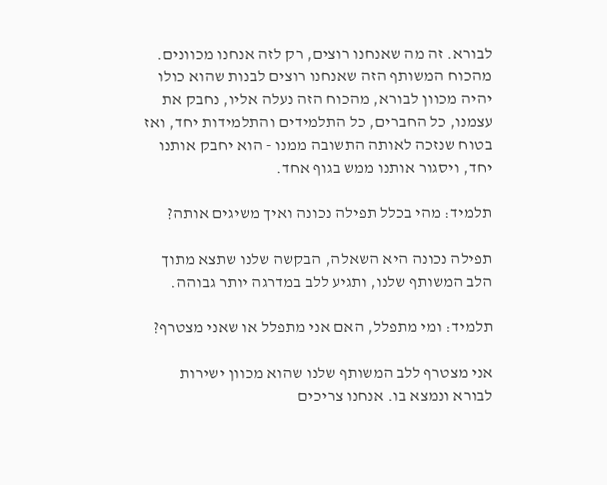לבורא. זה מה שאנחנו רוצים, רק לזה אנחנו מכוונים. מהכוח המשותף הזה שאנחנו רוצים לבנות שהוא כולו יהיה מכוון לבורא, מהכוח הזה נעלה אליו, נחבק את עצמנו, כל החברים, כל התלמידים והתלמידות יחד, ואז בטוח שנזכה לאותה התשובה ממנו - הוא יחבק אותנו יחד, ויסגור אותנו ממש בגוף אחד.

תלמיד: מהי בכלל תפילה נכונה ואיך משיגים אותה?

תפילה נכונה היא השאלה, הבקשה שלנו שתצא מתוך הלב המשותף שלנו, ותגיע ללב במדרגה יותר גבוהה.

תלמיד: ומי מתפלל, האם אני מתפלל או שאני מצטרף?

אני מצטרף ללב המשותף שלנו שהוא מכוון ישירות לבורא ונמצא בו. אנחנו צריכים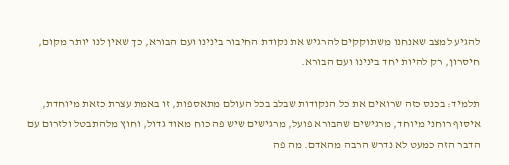להגיע למצב שאנחנו משתוקקים להרגיש את נקודת החיבור בינינו ועם הבורא, כך שאין לנו יותר מקום, חיסרון, רק להיות יחד בינינו ועם הבורא.

תלמיד: בכנס כזה שרואים את כל הנקודות שבלב בכל העולם מתאספות, זו באמת עצרת כזאת מיוחדת, איסוף רוחני מיוחד, מרגישים שהבורא פועל, מרגישים שיש פה כוח מאוד גדול, וחוץ מלהתבטל ולזרום עם הדבר הזה כמעט לא נדרש הרבה מהאדם. מה פה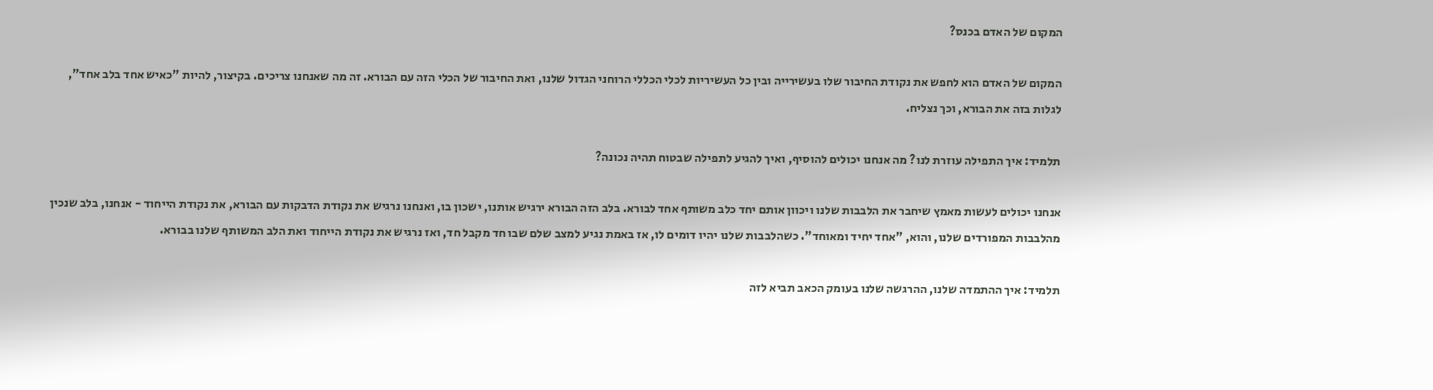המקום של האדם בכנס?

המקום של האדם הוא לחפש את נקודת החיבור שלו בעשירייה ובין כל העשיריות לכלי הכללי הרוחני הגדול שלנו, ואת החיבור של הכלי הזה עם הבורא. זה מה שאנחנו צריכים. בקיצור, להיות "כאיש אחד בלב אחד", לגלות בזה את הבורא, וכך נצליח.

תלמיד: איך התפילה עוזרת לנו? מה אנחנו יכולים להוסיף, ואיך להגיע לתפילה שבטוח תהיה נכונה?

אנחנו יכולים לעשות מאמץ שיחבר את הלבבות שלנו ויכוון אותם יחד כלב משותף אחד לבורא. בלב הזה הבורא ירגיש אותנו, ישכון בו, ואנחנו נרגיש את נקודת הדבקות עם הבורא, את נקודת הייחוד - אנחנו, בלב שנכין מהלבבות המפורדים שלנו, והוא, "אחד יחיד ומאוחד". כשהלבבות שלנו יהיו דומים לו, אז באמת נגיע למצב שלם שבו חד מקבל חד, ואז נרגיש את נקודת הייחוד ואת הלב המשותף שלנו בבורא.

תלמיד: איך ההתמדה שלנו, ההרגשה שלנו בעומק הכאב תביא לזה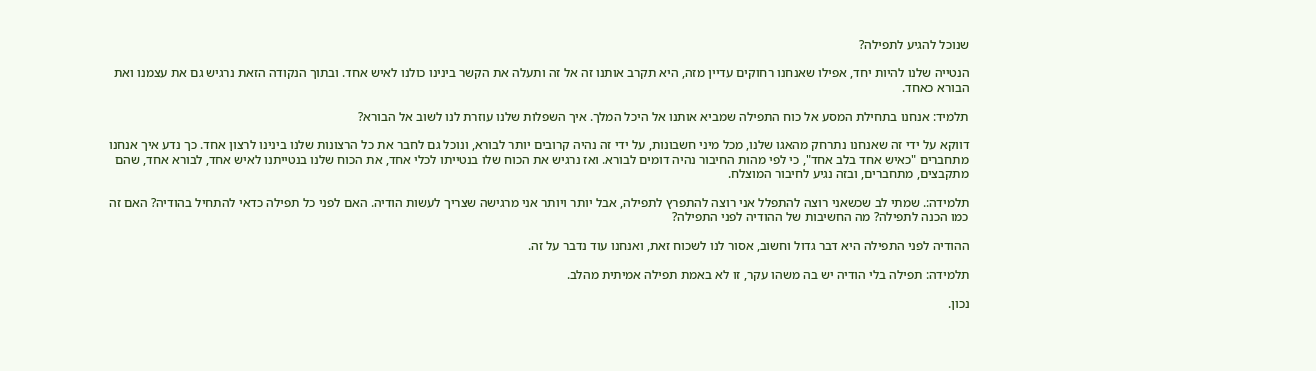שנוכל להגיע לתפילה?

הנטייה שלנו להיות יחד, אפילו שאנחנו רחוקים עדיין מזה, היא תקרב אותנו זה אל זה ותעלה את הקשר בינינו כולנו לאיש אחד. ובתוך הנקודה הזאת נרגיש גם את עצמנו ואת הבורא כאחד.

תלמיד: אנחנו בתחילת המסע אל כוח התפילה שמביא אותנו אל היכל המלך. איך השפלות שלנו עוזרת לנו לשוב אל הבורא?

דווקא על ידי זה שאנחנו נתרחק מהאגו שלנו, מכל מיני חשבונות, על ידי זה נהיה קרובים יותר לבורא, ונוכל גם לחבר את כל הרצונות שלנו בינינו לרצון אחד. כך נדע איך אנחנו מתחברים "כאיש אחד בלב אחד", כי לפי מהות החיבור נהיה דומים לבורא. ואז נרגיש את הכוח שלו בנטייתו לכלי אחד, את הכוח שלנו בנטייתנו לאיש אחד, לבורא אחד, שהם מתקבצים, מתחברים, ובזה נגיע לחיבור המוצלח.

תלמידה:. שמתי לב שכשאני רוצה להתפלל אני רוצה להתפרץ לתפילה, אבל יותר ויותר אני מרגישה שצריך לעשות הודיה. האם לפני כל תפילה כדאי להתחיל בהודיה? האם זה כמו הכנה לתפילה? מה החשיבות של ההודיה לפני התפילה?

ההודיה לפני התפילה היא דבר גדול וחשוב, אסור לנו לשכוח זאת, ואנחנו עוד נדבר על זה.

תלמידה: תפילה בלי הודיה יש בה משהו עקר, זו לא באמת תפילה אמיתית מהלב.

נכון.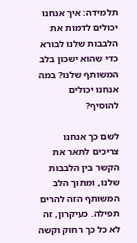תלמידה: איך אנחנו יכולים לדמות את הלבבות שלנו לבורא כדי שהוא ישכון בלב המשותף שלנו? במה אנחנו יכולים להוסיף?

לשם כך אנחנו צריכים לתאר את הקשר בין הלבבות שלנו, ומתוך הלב המשותף הזה להרים תפילה. כעיקרון, זה לא כל כך רחוק וקשה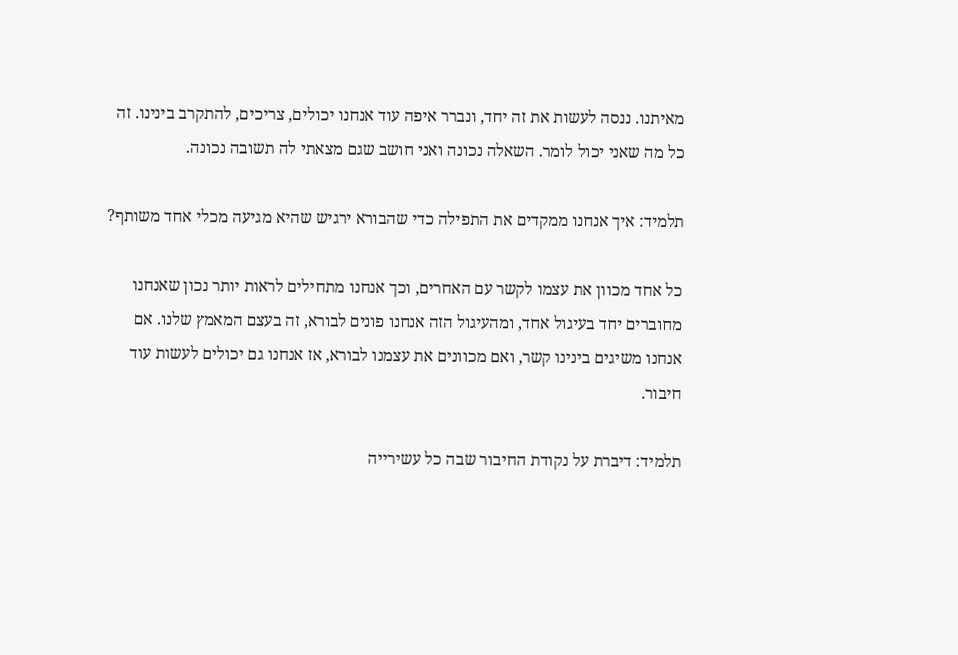מאיתנו. ננסה לעשות את זה יחד, ונברר איפה עוד אנחנו יכולים, צריכים, להתקרב בינינו. זה כל מה שאני יכול לומר. השאלה נכונה ואני חושב שגם מצאתי לה תשובה נכונה.

תלמיד: איך אנחנו ממקדים את התפילה כדי שהבורא ירגיש שהיא מגיעה מכלי אחד משותף?

כל אחד מכוון את עצמו לקשר עם האחרים, וכך אנחנו מתחילים לראות יותר נכון שאנחנו מחוברים יחד בעיגול אחד, ומהעיגול הזה אנחנו פונים לבורא, זה בעצם המאמץ שלנו. אם אנחנו משיגים בינינו קשר, ואם מכוונים את עצמנו לבורא, אז אנחנו גם יכולים לעשות עוד חיבור.

תלמיד: דיברת על נקודת החיבור שבה כל עשירייה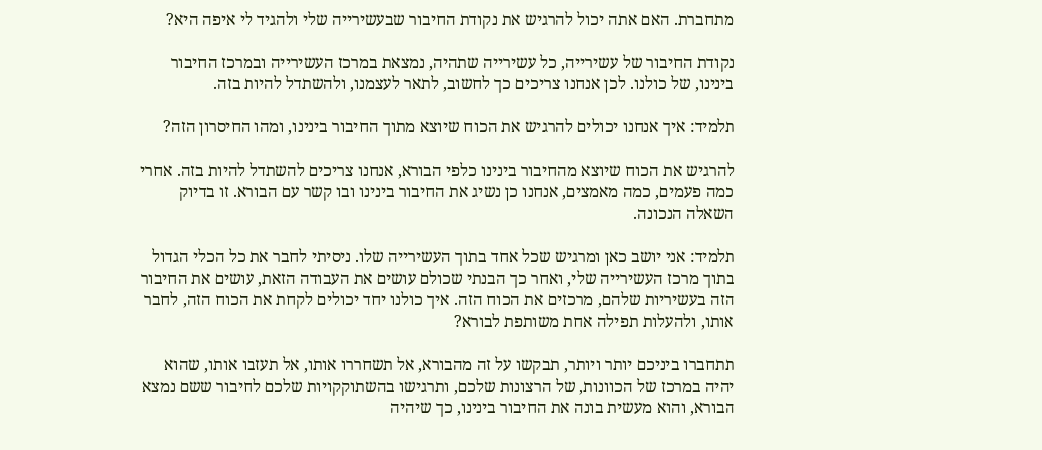מתחברת. האם אתה יכול להרגיש את נקודת החיבור שבעשירייה שלי ולהגיד לי איפה היא?

נקודת החיבור של עשירייה, כל עשירייה שתהיה, נמצאת במרכז העשירייה ובמרכז החיבור בינינו, של כולנו. לכן אנחנו צריכים כך לחשוב, לתאר לעצמנו, ולהשתדל להיות בזה.

תלמיד: איך אנחנו יכולים להרגיש את הכוח שיוצא מתוך החיבור בינינו, ומהו החיסרון הזה?

להרגיש את הכוח שיוצא מהחיבור בינינו כלפי הבורא, אנחנו צריכים להשתדל להיות בזה. אחרי כמה פעמים, כמה מאמצים, אנחנו כן נשיג את החיבור בינינו ובו קשר עם הבורא. זו בדיוק השאלה הנכונה.

תלמיד: אני יושב כאן ומרגיש שכל אחד בתוך העשירייה שלו. ניסיתי לחבר את כל הכלי הגדול בתוך מרכז העשירייה שלי, ואחר כך הבנתי שכולם עושים את העבודה הזאת, עושים את החיבור הזה בעשיריות שלהם, מרכזים את הכוח הזה. איך כולנו יחד יכולים לקחת את הכוח הזה, לחבר אותו, ולהעלות תפילה אחת משותפת לבורא?

תתחברו ביניכם יותר ויותר, תבקשו על זה מהבורא, אל תשחררו אותו, אל תעזבו אותו, שהוא יהיה במרכז של הכוונות, של הרצונות שלכם, ותרגישו בהשתוקקויות שלכם לחיבור ששם נמצא הבורא, והוא מעשית בונה את החיבור בינינו, כך שיהיה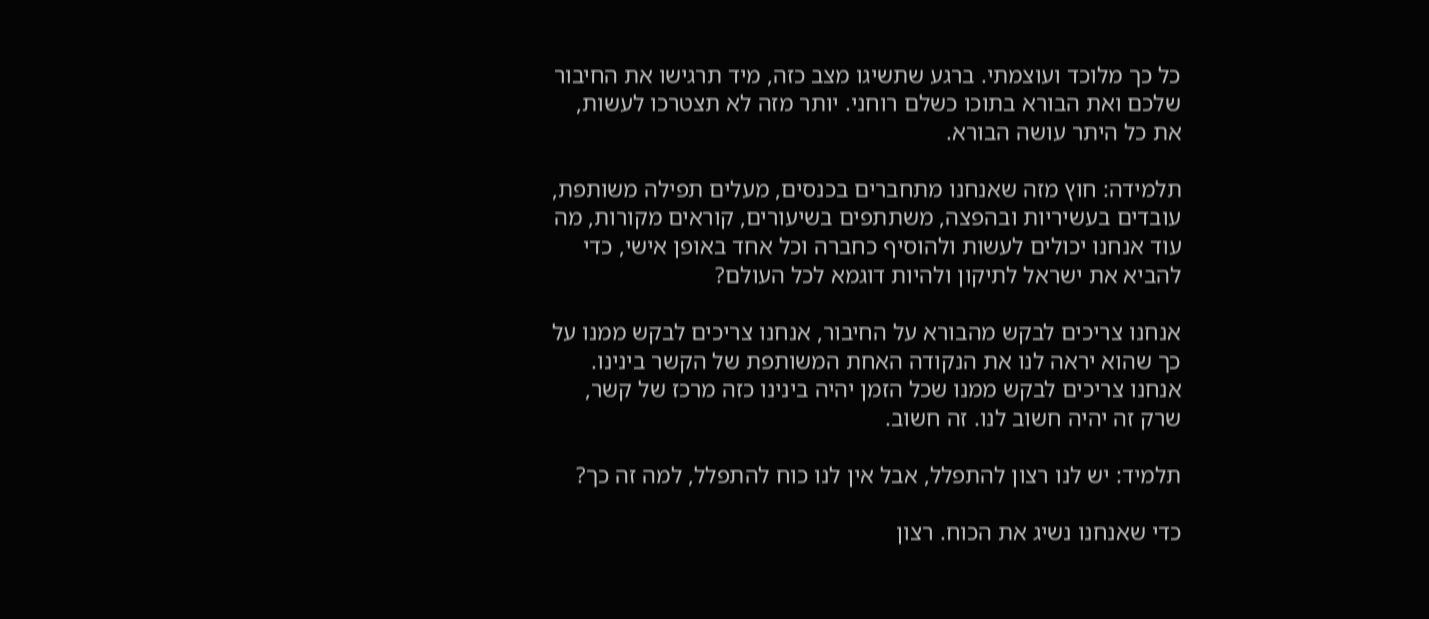כל כך מלוכד ועוצמתי. ברגע שתשיגו מצב כזה, מיד תרגישו את החיבור שלכם ואת הבורא בתוכו כשלם רוחני. יותר מזה לא תצטרכו לעשות, את כל היתר עושה הבורא.

תלמידה: חוץ מזה שאנחנו מתחברים בכנסים, מעלים תפילה משותפת, עובדים בעשיריות ובהפצה, משתתפים בשיעורים, קוראים מקורות, מה עוד אנחנו יכולים לעשות ולהוסיף כחברה וכל אחד באופן אישי, כדי להביא את ישראל לתיקון ולהיות דוגמא לכל העולם?

אנחנו צריכים לבקש מהבורא על החיבור, אנחנו צריכים לבקש ממנו על כך שהוא יראה לנו את הנקודה האחת המשותפת של הקשר בינינו. אנחנו צריכים לבקש ממנו שכל הזמן יהיה בינינו כזה מרכז של קשר, שרק זה יהיה חשוב לנו. זה חשוב.

תלמיד: יש לנו רצון להתפלל, אבל אין לנו כוח להתפלל, למה זה כך?

כדי שאנחנו נשיג את הכוח. רצון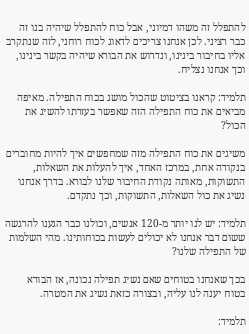להתפלל זה משהו דמיוני, אבל כוח להתפלל שיהיה בנו זה כבר רציני. לכן אנחנו צריכים לדאוג לכוח רוחני, לזה שנתקרב אליו בחיבור בינינו, ונדרוש את הבורא שיהיה בקשר בינינו, וכך אנחנו נצליח.

תלמיד: קראנו בציטוט שהכול מושג בכוח התפילה. מאיפה מביאים את כוח התפילה הזה שאפשר בעזרתו להשיג את הכול?

משיגים את כוח התפילה מזה שמחפשים איך להיות מחוברים בנקודה אחת, במרכז האחד, איך להעלות את השאלות, התשוקות, מאותה נקודת החיבור שלנו לבורא. בדרך אנחנו נשיג את כול השאלות, התשוקות, וכך נתקדם.

תלמיד: יש לנו יותר מ-120 אנשים, וכולנו כבר הגענו להרגשה ששום דבר אנחנו לא יכולים לעשות בכוחותינו. מהי השלמות של התפילה שלנו?

בכך שאנחנו בטוחים שאם נשיג תפילה נכונה, אז הבורא בטוח יענה לנו עליה, ובצורה כזאת נשיג את המטרה.

תלמיד: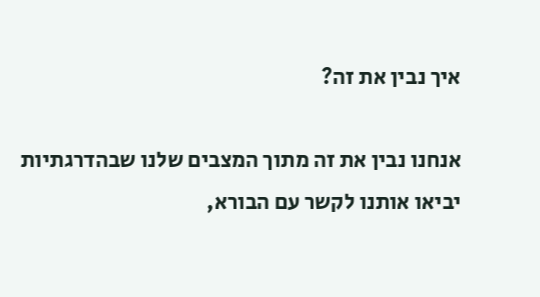איך נבין את זה?

אנחנו נבין את זה מתוך המצבים שלנו שבהדרגתיות יביאו אותנו לקשר עם הבורא,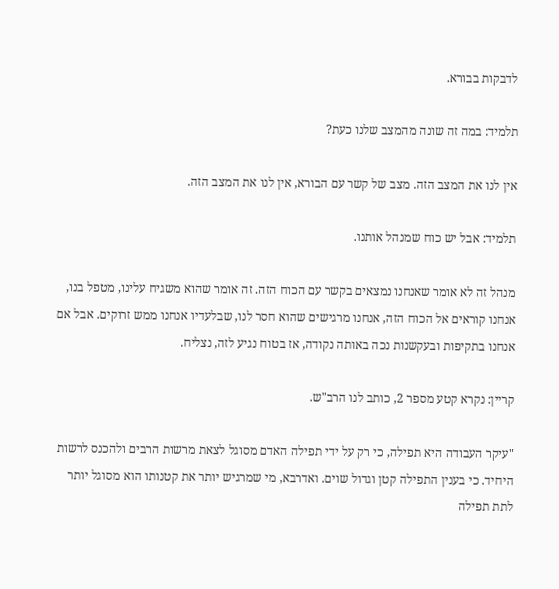לדבקות בבורא.

תלמיד: במה זה שונה מהמצב שלנו כעת?

אין לנו את המצב הזה. מצב של קשר עם הבורא, אין לנו את המצב הזה.

תלמיד: אבל יש כוח שמנהל אותנו.

מנהל זה לא אומר שאנחנו נמצאים בקשר עם הכוח הזה. זה אומר שהוא משגיח עלינו, מטפל בנו, אנחנו קוראים אל הכוח הזה, אנחנו מרגישים שהוא חסר לנו, שבלעדיו אנחנו ממש זרוקים. אבל אם אנחנו בתקיפות ובעקשנות נכה באותה נקודה, אז בטוח נגיע לזה, נצליח.

קריין: נקרא קטע מספר 2, כותב לנו הרב"ש.

"עיקר העבודה היא תפילה, כי רק על ידי תפילה האדם מסוגל לצאת מרשות הרבים ולהכנס לרשות היחיד. כי בענין התפילה קטן וגדול שוים. ואדרבא, מי שמרגיש יותר את קטנותו הוא מסוגל יותר לתת תפילה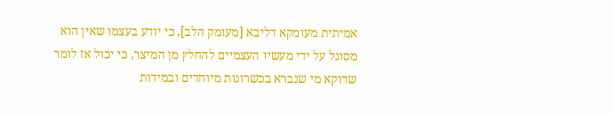אמיתית מעומקא דליבא [מעומק הלב], כי יודע בעצמו שאין הוא מסוגל על ידי מעשיו העצמיים להחלץ מן המיצר, כי יכול אז לומר שדוקא מי שנברא בכשרונות מיוחדים ובמידות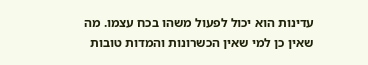עדינות הוא יכול לפעול משהו בכח עצמו. מה שאין כן למי שאין הכשרונות והמדות טובות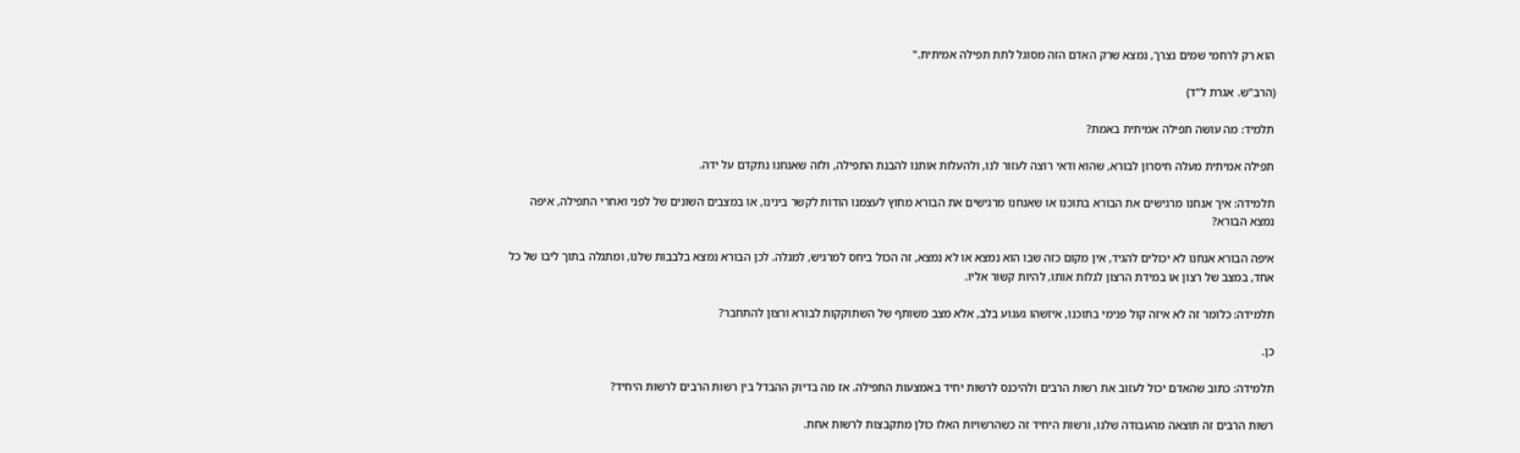הוא רק לרחמי שמים נצרך, נמצא שרק האדם הזה מסוגל לתת תפילה אמיתית."

(הרב"ש. אגרת ל"ד)

תלמיד: מה עושה תפילה אמיתית באמת?

תפילה אמיתית מעלה חיסרון לבורא, שהוא ודאי רוצה לעזור לנו, ולהעלות אותנו להבנת התפילה, ולזה שאנחנו נתקדם על ידה.

תלמידה: איך אנחנו מרגישים את הבורא בתוכנו או שאנחנו מרגישים את הבורא מחוץ לעצמנו הודות לקשר בינינו, או במצבים השונים של לפני ואחרי התפילה, איפה נמצא הבורא?

איפה הבורא אנחנו לא יכולים להגיד, אין מקום כזה שבו הוא נמצא או לא נמצא, זה הכול ביחס למרגיש, למגלה. לכן הבורא נמצא בלבבות שלנו, ומתגלה בתוך ליבו של כל אחד, במצב של רצון או במידת הרצון לגלות אותו, להיות קשור אליו.

תלמידה: כלומר זה לא איזה קול פנימי בתוכנו, איזשהו געגוע בלב, אלא מצב משותף של השתוקקות לבורא ורצון להתחבר?

כן.

תלמידה: כתוב שהאדם יכול לעזוב את רשות הרבים ולהיכנס לרשות יחיד באמצעות התפילה. אז מה בדיוק ההבדל בין רשות הרבים לרשות היחיד?

רשות הרבים זה תוצאה מהעבודה שלנו, ורשות היחיד זה כשהרשויות האלו כולן מתקבצות לרשות אחת.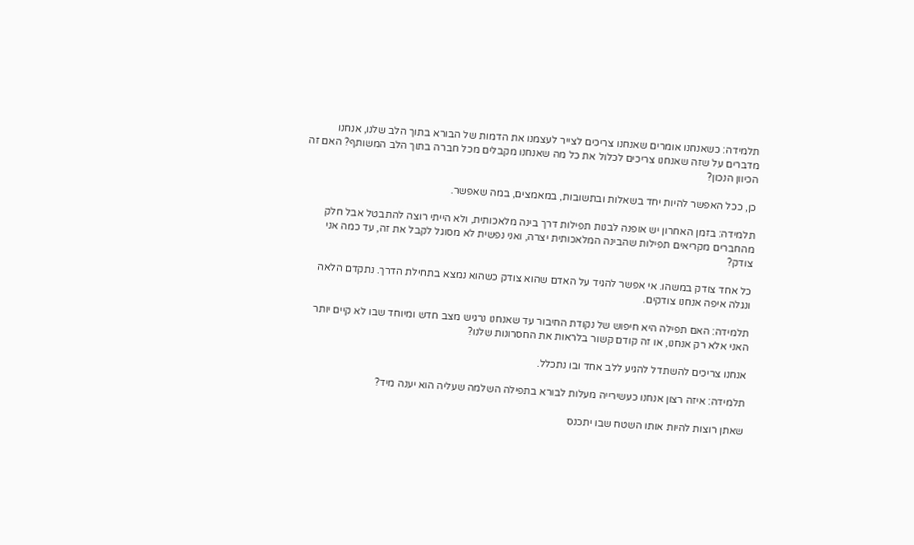תלמידה: כשאנחנו אומרים שאנחנו צריכים לצייר לעצמנו את הדמות של הבורא בתוך הלב שלנו, אנחנו מדברים על שזה שאנחנו צריכים לכלול את כל מה שאנחנו מקבלים מכל חברה בתוך הלב המשותף? האם זה הכיוון הנכון?

כן, ככל האפשר להיות יחד בשאלות ובתשובות, במאמצים, במה שאפשר.

תלמידה: בזמן האחרון יש אופנה לבנות תפילות דרך בינה מלאכותית, ולא הייתי רוצה להתבטל אבל חלק מהחברים מקריאים תפילות שהבינה המלאכותית יצרה, ואני נפשית לא מסוגל לקבל את זה, עד כמה אני צודק?

כל אחד צודק במשהו. אי אפשר להגיד על האדם שהוא צודק כשהוא נמצא בתחילת הדרך. נתקדם הלאה ונגלה איפה אנחנו צודקים.

תלמידה: האם תפילה היא חיפוש של נקודת החיבור עד שאנחנו נרגיש מצב חדש ומיוחד שבו לא קיים יותר האני אלא רק אנחנו, או זה קודם קשור בלראות את החסרונות שלנו?

אנחנו צריכים להשתדל להגיע ללב אחד ובו נתכלל.

תלמידה: איזה רצון אנחנו כעשירייה מעלות לבורא בתפילה השלמה שעליה הוא יענה מיד?

שאתן רוצות להיות אותו השטח שבו יתכנס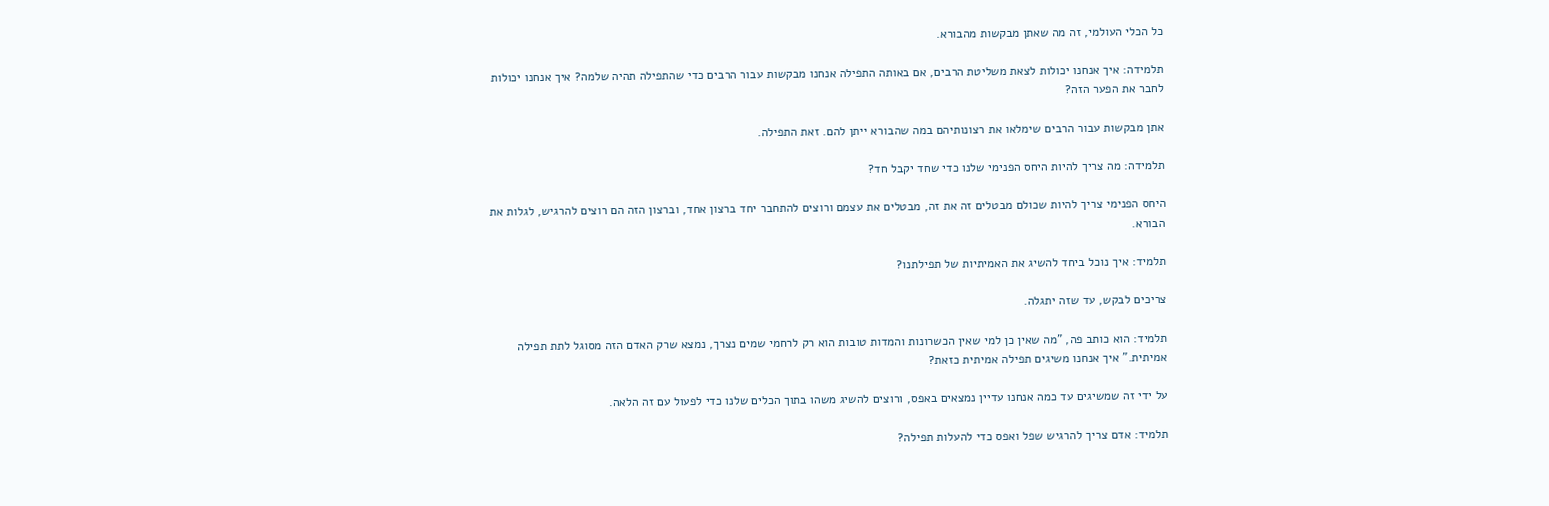כל הכלי העולמי, זה מה שאתן מבקשות מהבורא.

תלמידה: איך אנחנו יכולות לצאת משליטת הרבים, אם באותה התפילה אנחנו מבקשות עבור הרבים כדי שהתפילה תהיה שלמה? איך אנחנו יכולות לחבר את הפער הזה?

אתן מבקשות עבור הרבים שימלאו את רצונותיהם במה שהבורא ייתן להם. זאת התפילה.

תלמידה: מה צריך להיות היחס הפנימי שלנו כדי שחד יקבל חד?

היחס הפנימי צריך להיות שכולם מבטלים זה את זה, מבטלים את עצמם ורוצים להתחבר יחד ברצון אחד, וברצון הזה הם רוצים להרגיש, לגלות את הבורא.

תלמיד: איך נוכל ביחד להשיג את האמיתיות של תפילתנו?

צריכים לבקש, עד שזה יתגלה.

תלמיד: הוא כותב פה, "מה שאין כן למי שאין הכשרונות והמדות טובות הוא רק לרחמי שמים נצרך, נמצא שרק האדם הזה מסוגל לתת תפילה אמיתית." איך אנחנו משיגים תפילה אמיתית כזאת?

על ידי זה שמשיגים עד כמה אנחנו עדיין נמצאים באפס, ורוצים להשיג משהו בתוך הכלים שלנו כדי לפעול עם זה הלאה.

תלמיד: אדם צריך להרגיש שפל ואפס כדי להעלות תפילה?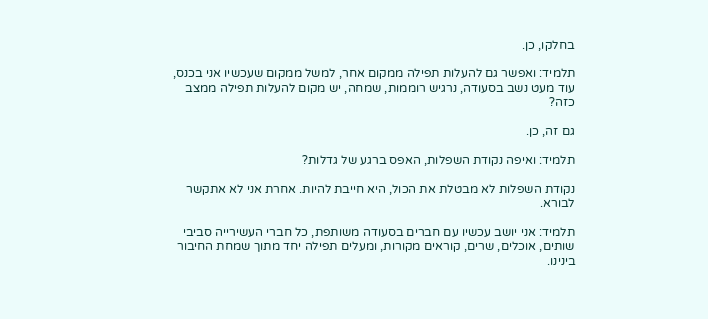בחלקו, כן.

תלמיד: ואפשר גם להעלות תפילה ממקום אחר, למשל ממקום שעכשיו אני בכנס, עוד מעט נשב בסעודה, נרגיש רוממות, שמחה, יש מקום להעלות תפילה ממצב כזה?

גם זה, כן.

תלמיד: ואיפה נקודת השפלות, האפס ברגע של גדלות?

נקודת השפלות לא מבטלת את הכול, היא חייבת להיות. אחרת אני לא אתקשר לבורא.

תלמיד: אני יושב עכשיו עם חברים בסעודה משותפת, כל חברי העשירייה סביבי שותים, אוכלים, שרים, קוראים מקורות, ומעלים תפילה יחד מתוך שמחת החיבור בינינו.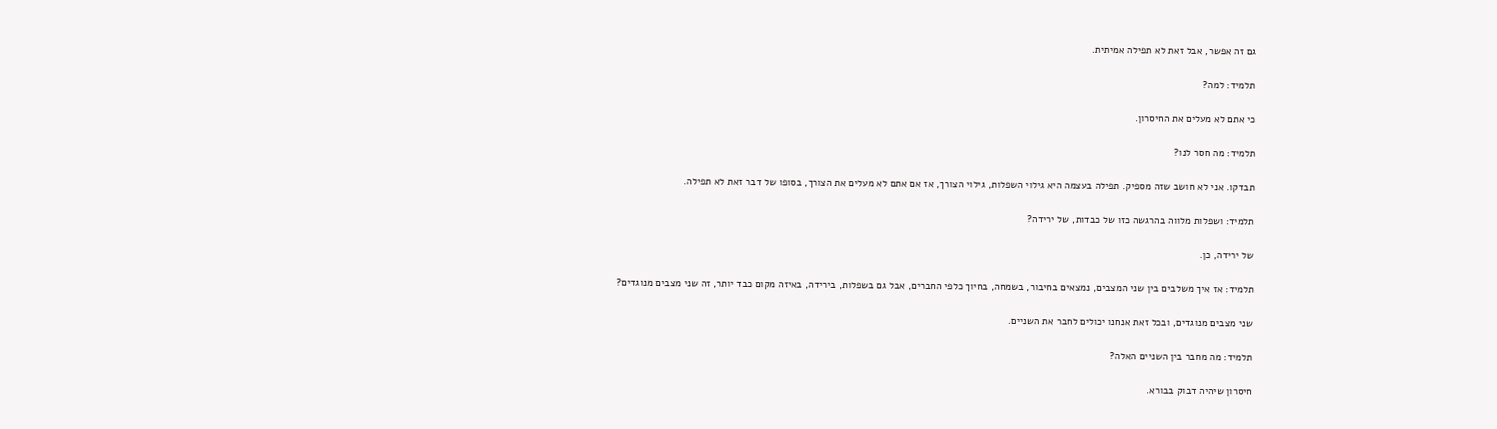גם זה אפשר, אבל זאת לא תפילה אמיתית.

תלמיד: למה?

כי אתם לא מעלים את החיסרון.

תלמיד: מה חסר לנו?

תבדקו. אני לא חושב שזה מספיק. תפילה בעצמה היא גילוי השפלות, גילוי הצורך, אז אם אתם לא מעלים את הצורך, בסופו של דבר זאת לא תפילה.

תלמיד: ושפלות מלווה בהרגשה כזו של כבדות, של ירידה?

של ירידה, כן.

תלמיד: אז איך משלבים בין שני המצבים, נמצאים בחיבור, בשמחה, בחיוך כלפי החברים, אבל גם בשפלות, בירידה, באיזה מקום כבד יותר, זה שני מצבים מנוגדים?

שני מצבים מנוגדים, ובכל זאת אנחנו יכולים לחבר את השניים.

תלמיד: מה מחבר בין השניים האלה?

חיסרון שיהיה דבוק בבורא.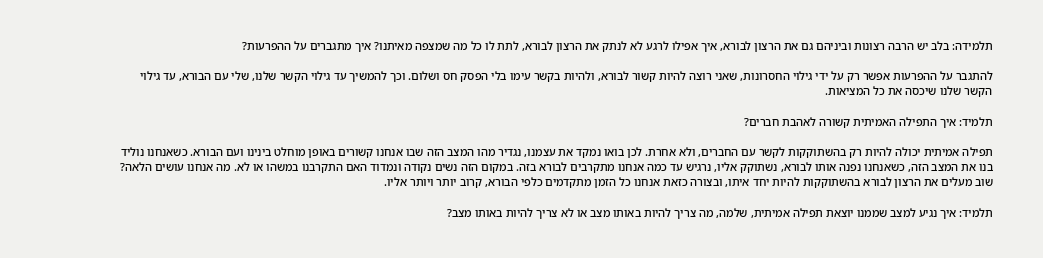תלמידה: בלב יש הרבה רצונות וביניהם גם את הרצון לבורא, איך אפילו לרגע לא לנתק את הרצון לבורא, לתת לו כל מה שמצפה מאיתנו? איך מתגברים על ההפרעות?

להתגבר על ההפרעות אפשר רק על ידי גילוי החסרונות, שאני רוצה להיות קשור לבורא, ולהיות בקשר עימו בלי הפסק חס ושלום. וכך להמשיך עד גילוי הקשר שלנו, שלי עם הבורא, עד גילוי הקשר שלנו שיכסה את כל המציאות.

תלמיד: איך התפילה האמיתית קשורה לאהבת חברים?

תפילה אמיתית יכולה להיות רק בהשתוקקות לקשר עם החברים, ולא אחרת. לכן בואו נמקד את עצמנו, נגדיר מהו המצב הזה שבו אנחנו קשורים באופן מוחלט בינינו ועם הבורא. כשאנחנו נוליד בנו את המצב הזה, כשאנחנו נפנה אותו לבורא, נשתוקק אליו, נרגיש עד כמה אנחנו מתקרבים לבורא בזה. במקום הזה נשים נקודה ונמדוד האם התקרבנו במשהו או לא. מה אנחנו עושים הלאה? שוב מעלים את הרצון לבורא בהשתוקקות להיות יחד איתו, ובצורה כזאת אנחנו כל הזמן מתקדמים כלפי הבורא, קרוב יותר ויותר אליו.

תלמיד: איך נגיע למצב שממנו יוצאת תפילה אמיתית, שלמה, מה צריך להיות באותו מצב או לא צריך להיות באותו מצב?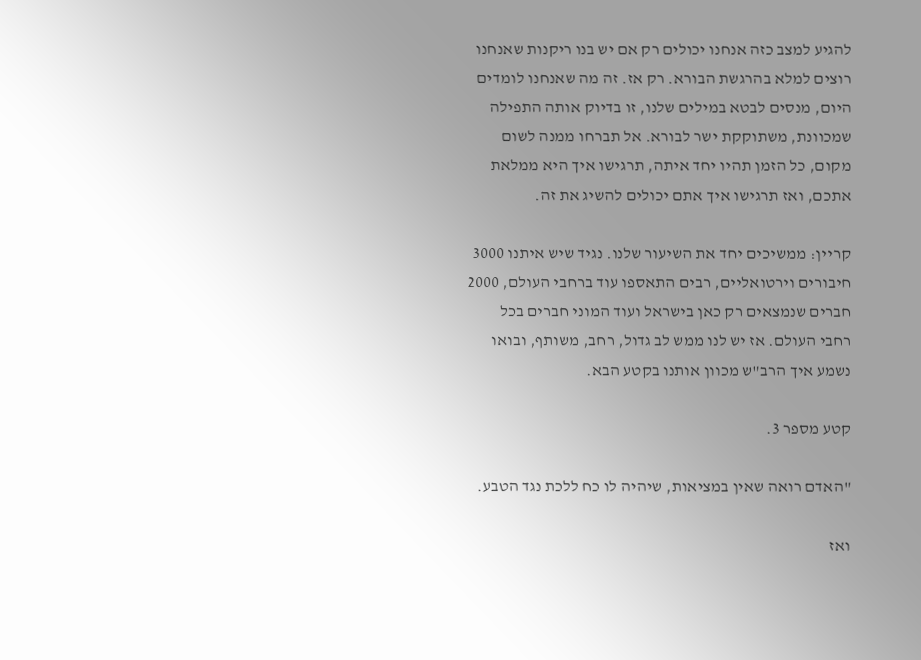להגיע למצב כזה אנחנו יכולים רק אם יש בנו ריקנות שאנחנו רוצים למלא בהרגשת הבורא. רק אז. זה מה שאנחנו לומדים היום, מנסים לבטא במילים שלנו, זו בדיוק אותה התפילה שמכוונת, משתוקקת ישר לבורא. אל תברחו ממנה לשום מקום, כל הזמן תהיו יחד איתה, תרגישו איך היא ממלאת אתכם, ואז תרגישו איך אתם יכולים להשיג את זה.

קריין: ממשיכים יחד את השיעור שלנו. נגיד שיש איתנו 3000 חיבורים וירטואליים, רבים התאספו עוד ברחבי העולם, 2000 חברים שנמצאים רק כאן בישראל ועוד המוני חברים בכל רחבי העולם. אז יש לנו ממש לב גדול, רחב, משותף, ובואו נשמע איך הרב"ש מכוון אותנו בקטע הבא.

קטע מספר 3.

"האדם רואה שאין במציאות, שיהיה לו כח ללכת נגד הטבע.

ואז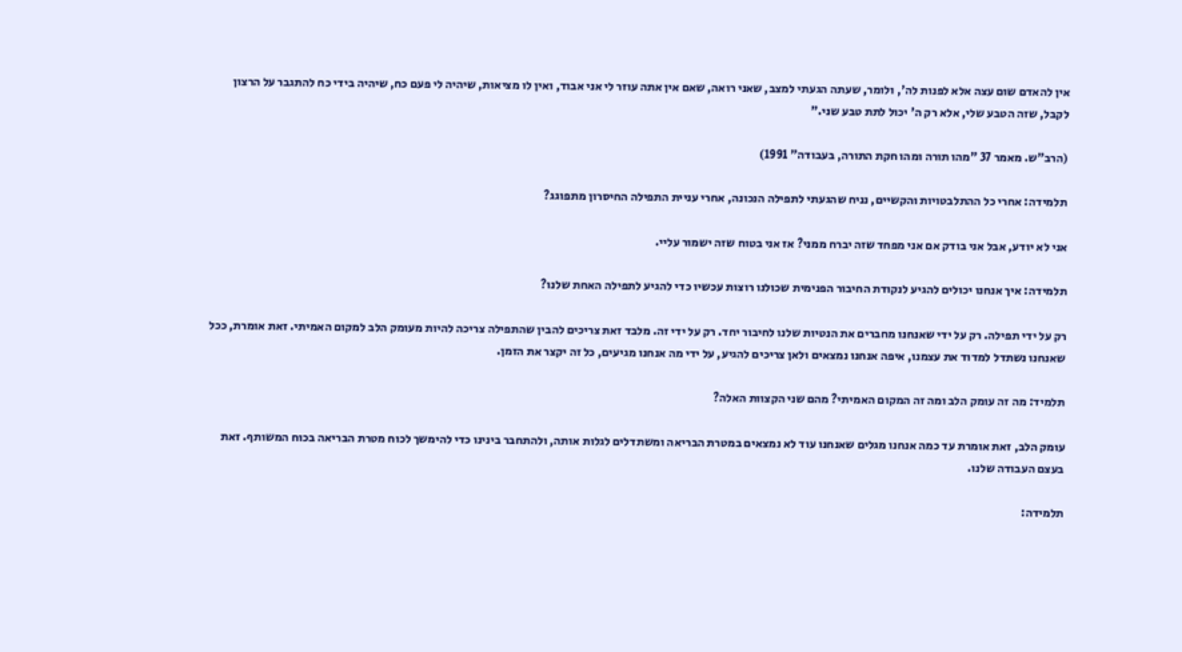אין להאדם שום עצה אלא לפנות לה', ולומר, שעתה הגעתי למצב, שאני רואה, שאם אין אתה עוזר לי אני אבוד, ואין לו מציאות, שיהיה לי פעם כח, שיהיה בידי כח להתגבר על הרצון לקבל, שזה הטבע שלי, אלא רק ה' יכול לתת טבע שני."

(הרב"ש. מאמר 37 "מהו תורה ומהו חקת התורה, בעבודה" 1991)

תלמידה: אחרי כל ההתלבטויות והקשיים, נניח שהגעתי לתפילה הנכונה, אחרי עניית התפילה החיסרון מתפוגג?

אני לא יודע, אבל אני בודק אם אני מפחד שזה יברח ממני? אז אני בטוח שזה ישמור עליי.

תלמידה: איך אנחנו יכולים להגיע לנקודת החיבור הפנימית שכולנו רוצות עכשיו כדי להגיע לתפילה האחת שלנו?

רק על ידי תפילה. רק על ידי שאנחנו מחברים את הנטיות שלנו לחיבור יחד. רק על ידי זה. מלבד זאת צריכים להבין שהתפילה צריכה להיות מעומק הלב למקום האמיתי. זאת אומרת, ככל שאנחנו נשתדל למדוד את עצמנו, איפה אנחנו נמצאים ולאן צריכים להגיע, על ידי מה אנחנו מגיעים, כל זה יקצר את הזמן.

תלמיד: מה זה עומק הלב ומה זה המקום האמיתי? מהם שני הקצוות האלה?

עומק הלב, זאת אומרת עד כמה אנחנו מגלים שאנחנו עוד לא נמצאים במטרת הבריאה ומשתדלים לגלות אותה, ולהתחבר בינינו כדי להימשך לכוח מטרת הבריאה בכוח המשותף. זאת בעצם העבודה שלנו.

תלמידה: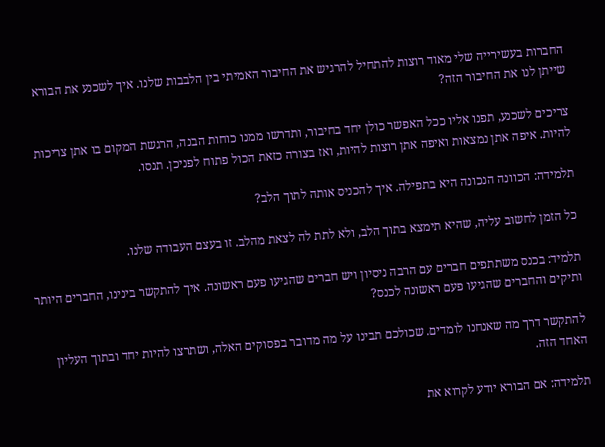החברות בעשירייה שלי מאוד רוצות להתחיל להרגיש את החיבור האמיתי בין הלבבות שלנו. איך לשכנע את הבורא שייתן לנו את החיבור הזה?

צריכים לשכנע, תפנו אליו ככל האפשר כולן יחד בחיבור, ותדרשו ממנו כוחות הבנה, הרגשת המקום בו אתן צריכות להיות. איפה אתן נמצאות ואיפה אתן רוצות להיות, ואז בצורה כזאת הכול פתוח לפניכן. תנסו.

תלמידה: הכוונה הנכונה היא בתפילה. איך להכניס אותה לתוך הלב?

כל הזמן לחשוב עליה, שהיא תימצא בתוך הלב, ולא לתת לה לצאת מהלב. זו בעצם העבודה שלנו.

תלמיד: בכנס משתתפים חברים עם הרבה ניסיון ויש חברים שהגיעו פעם ראשונה. איך להתקשר בינינו, החברים היותר ותיקים והחברים שהגיעו פעם ראשונה לכנס?

להתקשר דרך מה שאנחנו לומדים. שכולכם תבינו על מה מדובר בפסוקים האלה, ושתרצו להיות יחד ובתוך העליון האחד הזה.

תלמידה: אם הבורא יודע לקרוא את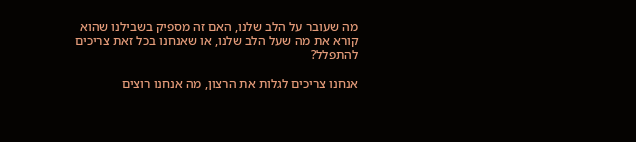מה שעובר על הלב שלנו, האם זה מספיק בשבילנו שהוא קורא את מה שעל הלב שלנו, או שאנחנו בכל זאת צריכים להתפלל?

אנחנו צריכים לגלות את הרצון, מה אנחנו רוצים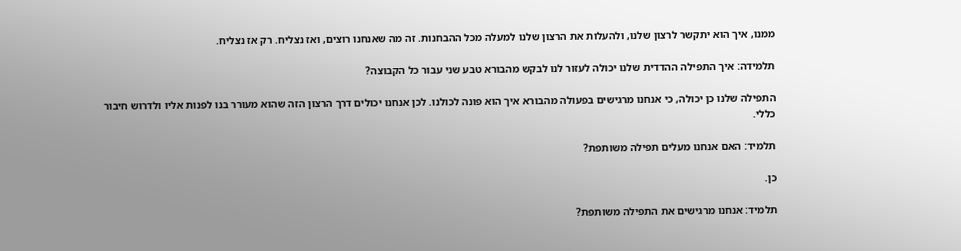ממנו, איך הוא יתקשר לרצון שלנו, ולהעלות את הרצון שלנו למעלה מכל ההבחנות. זה מה שאנחנו רוצים, ואז נצליח. רק אז נצליח.

תלמידה: איך התפילה ההדדית שלנו יכולה לעזור לנו לבקש מהבורא טבע שני עבור כל הקבוצה?

התפילה שלנו כן יכולה, כי אנחנו מרגישים בפעולה מהבורא איך הוא פונה לכולנו. לכן אנחנו יכולים דרך הרצון הזה שהוא מעורר בנו לפנות אליו ולדרוש חיבור כללי.

תלמיד: האם אנחנו מעלים תפילה משותפת?

כן.

תלמיד: אנחנו מרגישים את התפילה משותפת?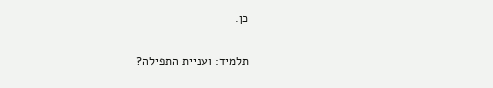כן.

תלמיד: ועניית התפילה?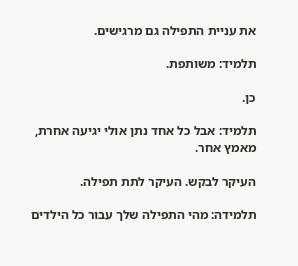את עניית התפילה גם מרגישים.

תלמיד: משותפת.

כן.

תלמיד: אבל כל אחד נתן אולי יגיעה אחרת, מאמץ אחר.

העיקר לבקש. העיקר לתת תפילה.

תלמידה: מהי התפילה שלך עבור כל הילדים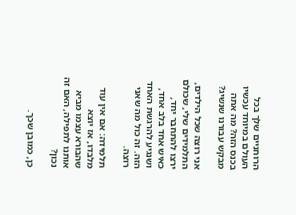הרוחניים שלך בכל העולם במיוחד עכשיו בכנס הזה? מה אתה מבקש עבורנו שנשיג?

אני רוצה שכל הילדים, התלמידים שלי, שכולם ירצו להתחבר יחד, כאיש אחד בלב אחד, ושנגיע להרגשת האחד הזה. זה כול מה שאני רוצה.

תלמידה: אם אין עוד מלבדו, אז יוצא שהבורא עצמו מביא אותנו לתפילה, האם זה נכון?

כן, כמובן שכך.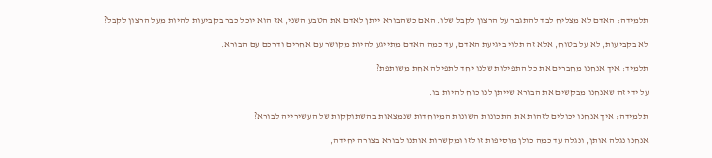תלמידה: האדם לא מצליח לבד להתגבר על הרצון לקבל שלו. האם כשהבורא ייתן לאדם את הטבע השני, אז הוא יוכל כבר בקביעות להיות מעל הרצון לקבל?

לא בקביעות, לא על בטוח, אלא זה תלוי ביגיעת האדם, עד כמה האדם מתייגע להיות מקושר עם אחרים ודרכם עם הבורא.

תלמיד: איך אנחנו מחברים את כל התפילות שלנו יחד לתפילה אחת משותפת?

על ידי זה שאנחנו מבקשים את הבורא שייתן לנו כוח להיות בו.

תלמידה: איך אנחנו יכולים לזהות את התכונות השונות המיוחדות שנמצאות בהשתוקקות של העשירייה לבורא?

אנחנו נגלה אותן, ונגלה עד כמה כולן מוסיפות זו לזו ומקשרות אותנו לבורא בצורה יחידה,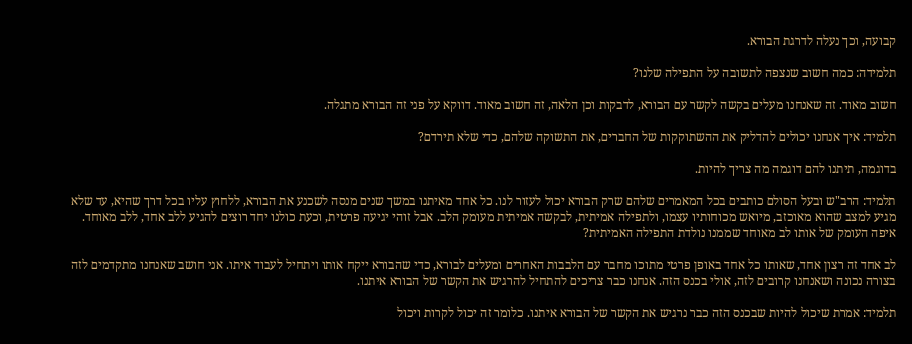קבועה, וכך נעלה לדרגת הבורא.

תלמידה: כמה חשוב שנצפה לתשובה על התפילה שלנו?

חשוב מאוד. זה שאנחנו מעלים בקשה לקשר עם הבורא, לדבקות וכן הלאה, זה חשוב מאוד. דווקא על פני זה הבורא מתגלה.

תלמיד: איך אנחנו יכולים להדליק את ההשתוקקות של החברים, את התשוקה שלהם, כדי שלא תירדם?

בדוגמה, תיתנו להם דוגמה מה צריך להיות.

תלמיד: הרב"ש ובעל הסולם כותבים בכל המאמרים שלהם שרק הבורא יכול לעזור לנו. כל אחד מאיתנו במשך שנים מנסה לשכנע את הבורא, ללחוץ עליו בכל דרך שהיא, עד שלא מגיע למצב שהוא מאוכזב, מיואש מכוחותיו עצמו, ולתפילה אמיתית, לבקשה אמיתית מעומק הלב. אבל זוהי יגיעה פרטית, וכעת כולנו יחד רוצים להגיע ללב אחד, ללב מאוחד. איפה העומק של אותו לב מאוחד שממנו נולדת התפילה האמיתית?

לב אחד זה רצון אחד, שאותו כל אחד באופן פרטי מתוכו מחבר עם הלבבות האחרים ומעלים לבורא, כדי שהבורא ייקח אותו ויתחיל לעבוד איתו. אני חושב שאנחנו מתקדמים לזה בצורה נכונה ושאנחנו קרובים לזה, אולי בכנס הזה. אנחנו כבר צריכים להתחיל להרגיש את הקשר של הבורא איתנו.

תלמיד: אמרת שיכול להיות שבכנס הזה כבר נרגיש את הקשר של הבורא איתנו. כלומר זה יכול לקרות ויכול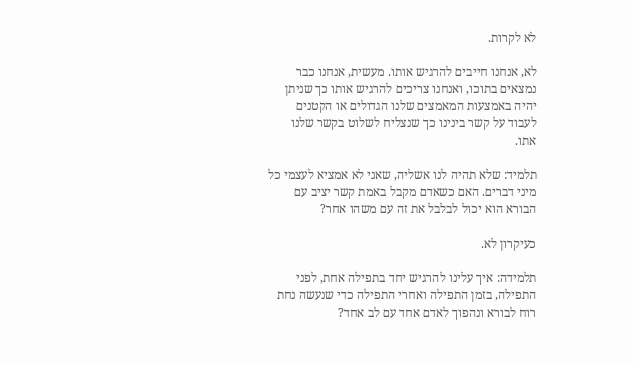לא לקרות.

לא, אנחנו חייבים להרגיש אותו. מעשית, אנחנו כבר נמצאים בתוכו, ואנחנו צריכים להרגיש אותו כך שניתן יהיה באמצעות המאמצים שלנו הגדולים או הקטנים לעבוד על קשר בינינו כך שנצליח לשלוט בקשר שלנו אתו.

תלמיד: שלא תהיה לנו אשליה, שאני לא אמציא לעצמי כל מיני דברים. האם כשאדם מקבל באמת קשר יציב עם הבורא הוא יכול לבלבל את זה עם משהו אחר?

כעיקרון לא.

תלמידה: איך עלינו להרגיש יחד בתפילה אחת, לפני התפילה, בזמן התפילה ואחרי התפילה כדי שנעשה נחת רוח לבורא ונהפוך לאדם אחד עם לב אחד?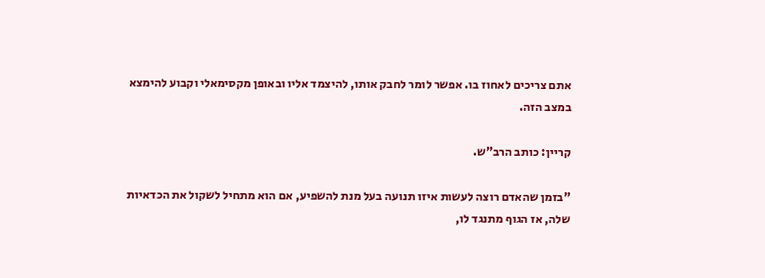אתם צריכים לאחוז בו. אפשר לומר לחבק אותו, להיצמד אליו ובאופן מקסימאלי וקבוע להימצא במצב הזה.

קריין: כותב הרב"ש.

"בזמן שהאדם רוצה לעשות איזו תנועה בעל מנת להשפיע, אם הוא מתחיל לשקול את הכדאיות שלה, אז הגוף מתנגד לו,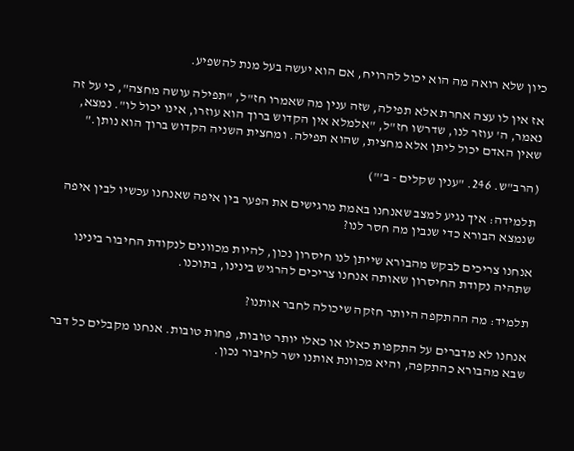כיון שלא רואה מה הוא יכול להרויח, אם הוא יעשה בעל מנת להשפיע.

אז אין לו עצה אחרת אלא תפילה, שזה ענין מה שאמרו חז"ל, "תפילה עושה מחצה", כי על זה נאמר, ה' עוזר לנו, שדרשו חז"ל, "אלמלא אין הקדוש ברוך הוא עוזרו, אינו יכול לו". נמצא, שאין האדם יכול ליתן אלא מחצית, שהוא תפילה. ומחצית השניה הקדוש ברוך הוא נותן."

(הרב"ש. 246. "ענין שקלים - ב'")

תלמידה: איך נגיע למצב שאנחנו באמת מרגישים את הפער בין איפה שאנחנו עכשיו לבין איפה שנמצא הבורא כדי שנבין מה חסר לנו?

אנחנו צריכים לבקש מהבורא שייתן לנו חיסרון נכון, להיות מכוונים לנקודת החיבור בינינו שתהיה נקודת החיסרון שאותה אנחנו צריכים להרגיש בינינו, בתוכנו.

תלמיד: מה ההתקפה היותר חזקה שיכולה לחבר אותנו?

אנחנו לא מדברים על התקפות כאלו או כאלו יותר טובות, פחות טובות. אנחנו מקבלים כל דבר שבא מהבורא כהתקפה, והיא מכוונת אותנו ישר לחיבור נכון.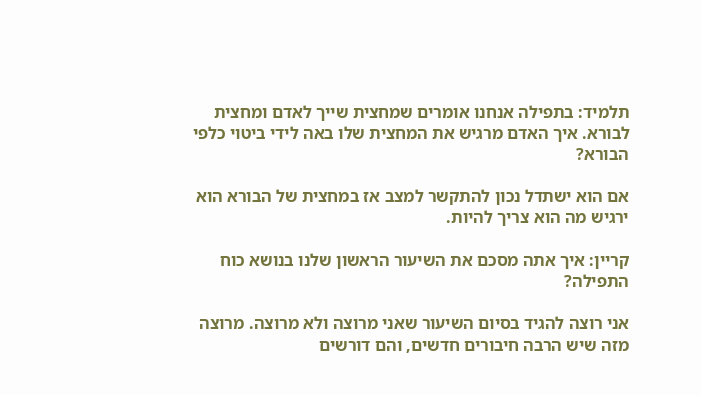תלמיד: בתפילה אנחנו אומרים שמחצית שייך לאדם ומחצית לבורא. איך האדם מרגיש את המחצית שלו באה לידי ביטוי כלפי הבורא?

אם הוא ישתדל נכון להתקשר למצב אז במחצית של הבורא הוא ירגיש מה הוא צריך להיות.

קריין: איך אתה מסכם את השיעור הראשון שלנו בנושא כוח התפילה?

אני רוצה להגיד בסיום השיעור שאני מרוצה ולא מרוצה. מרוצה מזה שיש הרבה חיבורים חדשים, והם דורשים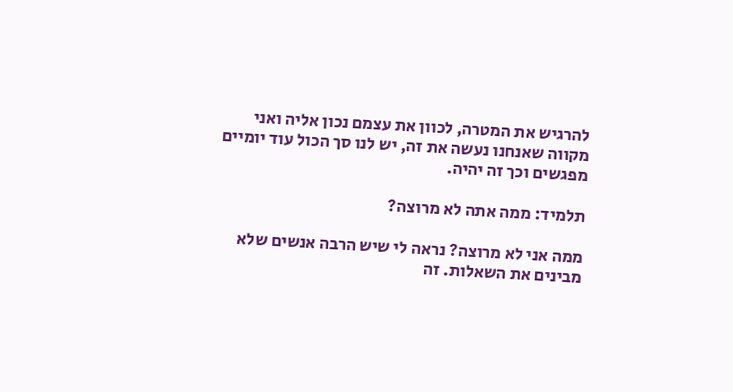להרגיש את המטרה, לכוון את עצמם נכון אליה ואני מקווה שאנחנו נעשה את זה, יש לנו סך הכול עוד יומיים מפגשים וכך זה יהיה.

תלמיד: ממה אתה לא מרוצה?

ממה אני לא מרוצה? נראה לי שיש הרבה אנשים שלא מבינים את השאלות. זה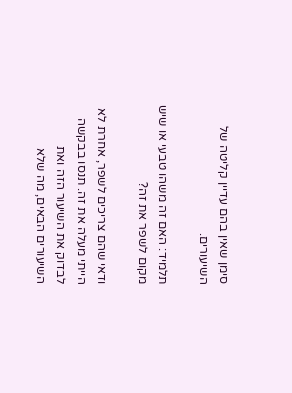סימן שאין בהם עדיין קליטה של השיעורים.

תלמיד: האם זה משהו טבעי או שיש מקום לשפר את זה?

ודאי שהם צריכים לשפר, אחרת לא הייתי מעלה את זה. תנסו בבקשה לבדוק את השיעור הזה ואת השיעורים הבאים, מה שלא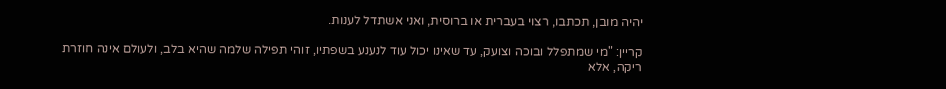יהיה מובן, תכתבו, רצוי בעברית או ברוסית, ואני אשתדל לענות.

קריין: "מי שמתפלל ובוכה וצועק, עד שאינו יכול עוד לנענע בשפתיו, זוהי תפילה שלמה שהיא בלב, ולעולם אינה חוזרת ריקה, אלא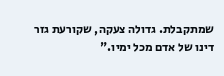שמתקבלת. גדולה צעקה, שקורעת גזר דינו של אדם מכל ימיו."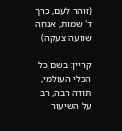(זוהר לעם, כרך ד' שמות, אנחה שוועה צעקה)

קריין: בשם כל הכלי העולמי, תודה רבה, רב על השיעור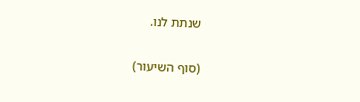שנתת לנו.

(סוף השיעור)